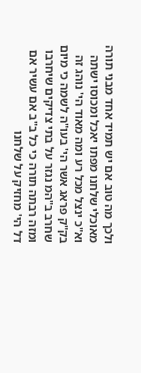ולכך מה טוב אם יש תמיד אחד מבני תורה מאוכלי שלחנו מפתו יאכל ומכוסו ישתה וא"כ ינצל מכל רע ומה מאוד הי' נוהג זה בק"ק פראג אשר הי' בעו"ה לשמה כי מיום שחרב ב"המ נגזר על בתי צדיקים שיחרבו ומזה רבתה תורה כי כל ב"ב אם עשיר אם דל הי' מחזיק על שלחנו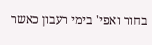בחור ואפי' בימי רעבון כאשר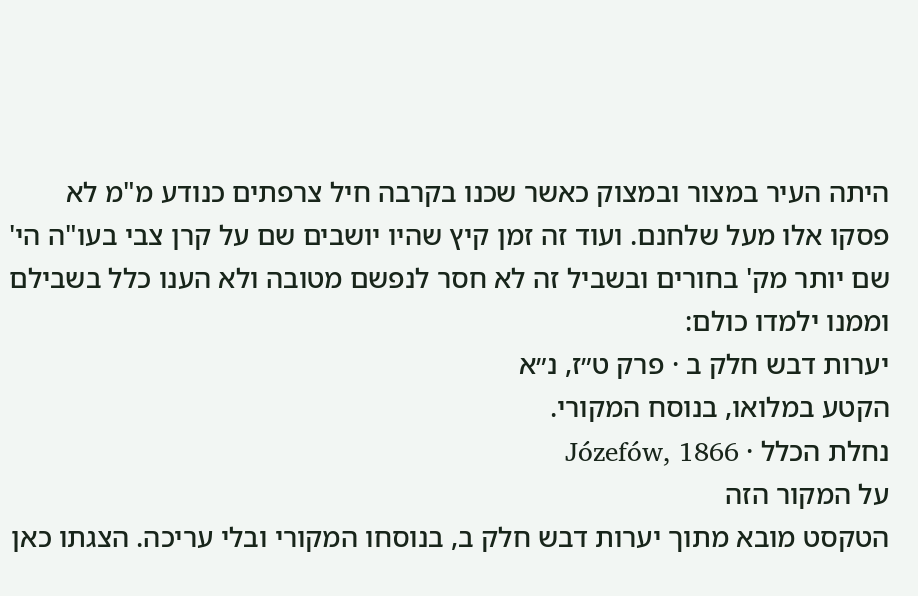היתה העיר במצור ובמצוק כאשר שכנו בקרבה חיל צרפתים כנודע מ"מ לא פסקו אלו מעל שלחנם. ועוד זה זמן קיץ שהיו יושבים שם על קרן צבי בעו"ה הי' שם יותר מק' בחורים ובשביל זה לא חסר לנפשם מטובה ולא הענו כלל בשבילם וממנו ילמדו כולם:
יערות דבש חלק ב · פרק ט״ז, נ״א
הקטע במלואו, בנוסח המקורי.
נחלת הכלל · Józefów, 1866
על המקור הזה
הטקסט מובא מתוך יערות דבש חלק ב, בנוסחו המקורי ובלי עריכה. הצגתו כאן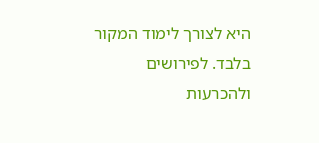היא לצורך לימוד המקור בלבד. לפירושים ולהכרעות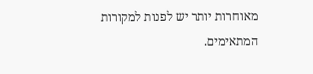מאוחרות יותר יש לפנות למקורות המתאימים.